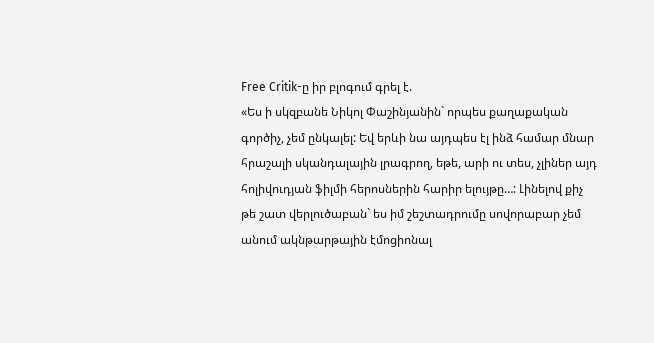Free Critik-ը իր բլոգում գրել է.
«Ես ի սկզբանե Նիկոլ Փաշինյանին` որպես քաղաքական գործիչ, չեմ ընկալել: Եվ երևի նա այդպես էլ ինձ համար մնար հրաշալի սկանդալային լրագրող, եթե, արի ու տես, չլիներ այդ հոլիվուդյան ֆիլմի հերոսներին հարիր ելույթը…: Լինելով քիչ թե շատ վերլուծաբան` ես իմ շեշտադրումը սովորաբար չեմ անում ակնթարթային էմոցիոնալ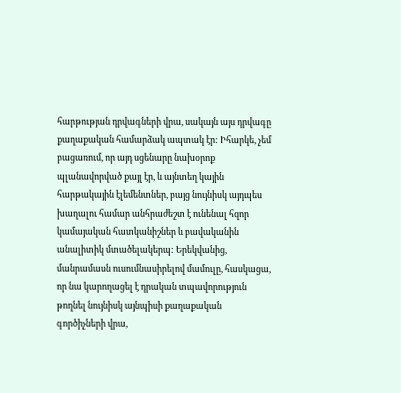հարթության դրվագների վրա, սակայն այս դրվագը քաղաքական համարձակ ապտակ էր: Իհարկե, չեմ բացառում, որ այդ սցենարը նախօրոք պլանավորված քայլ էր, և այնտեղ կային հարթակային էլեմենտներ, բայց նույնիսկ այդպես խաղալու համար անհրաժեշտ է ունենալ հզոր կամայական հատկանիշներ և բավականին անալիտիկ մտածելակերպ: Երեկվանից, մանրամասն ուսումնասիրելով մամուլը, հասկացա, որ նա կարողացել է դրական տպավորություն թողնել նույնիսկ այնպիսի քաղաքական գործիչների վրա,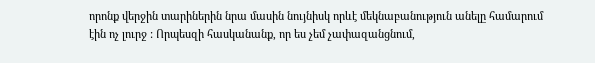որոնք վերջին տարիներին նրա մասին նույնիսկ որևէ մեկնաբանություն անելը համարում էին ոչ լուրջ : Որպեսզի հասկանանք, որ ես չեմ չափազանցնում,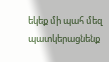եկեք մի պահ մեզ պատկերացնենք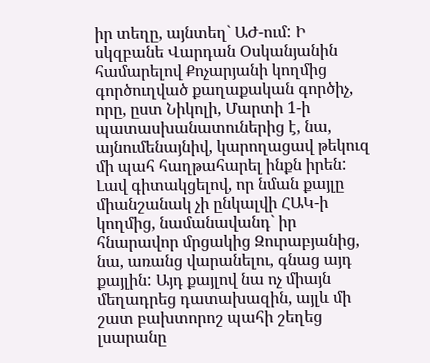իր տեղը, այնտեղ` ԱԺ-ում: Ի սկզբանե Վարդան Օսկանյանին համարելով Քոչարյանի կողմից գործուղված քաղաքական գործիչ, որը, ըստ Նիկոլի, Մարտի 1-ի պատասխանատուներից է, նա, այնումենայնիվ, կարողացավ թեկուզ մի պահ հաղթահարել ինքն իրեն: Լավ գիտակցելով, որ նման քայլը միանշանակ չի ընկալվի ՀԱԿ-ի կողմից, նամանավանդ` իր հնարավոր մրցակից Զուրաբյանից, նա, առանց վարանելու, գնաց այդ քայլին: Այդ քայլով նա ոչ միայն մեղադրեց դատախազին, այլև մի շատ բախտորոշ պահի շեղեց լսարանը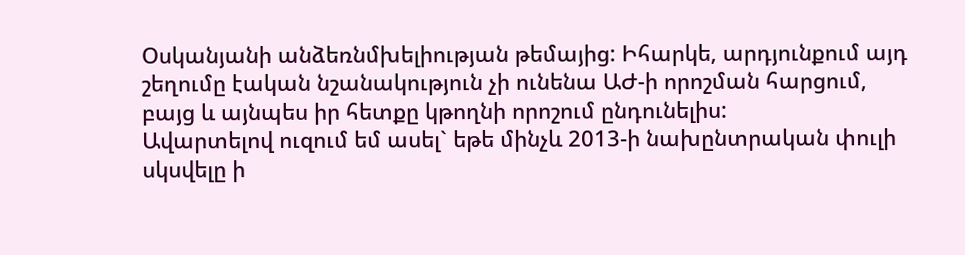Օսկանյանի անձեռնմխելիության թեմայից: Իհարկե, արդյունքում այդ շեղումը էական նշանակություն չի ունենա ԱԺ-ի որոշման հարցում, բայց և այնպես իր հետքը կթողնի որոշում ընդունելիս:
Ավարտելով ուզում եմ ասել` եթե մինչև 2013-ի նախընտրական փուլի սկսվելը ի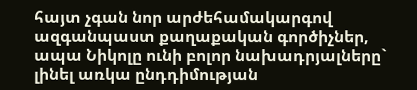հայտ չգան նոր արժեհամակարգով ազգանպաստ քաղաքական գործիչներ, ապա Նիկոլը ունի բոլոր նախադրյալները` լինել առկա ընդդիմության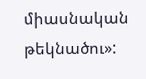միասնական թեկնածու»: